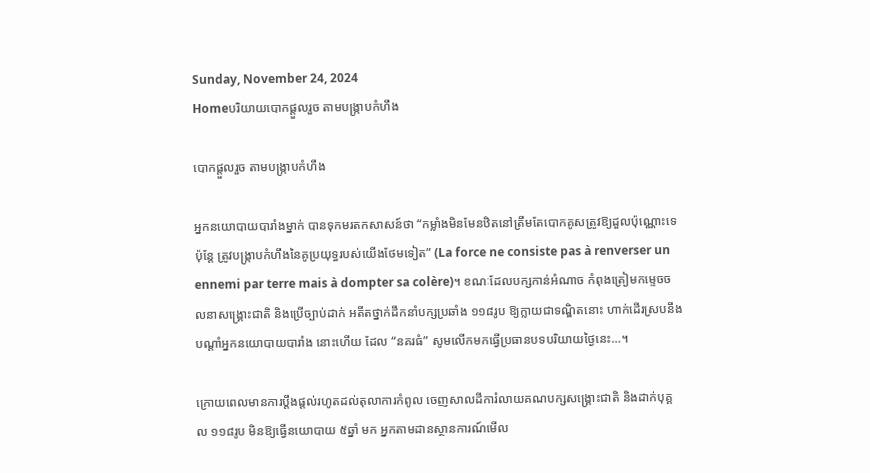Sunday, November 24, 2024
Homeបរិយាយបោកផ្ដួលរួច តាមបង្ក្រាបកំហឹង

បោកផ្ដួលរួច តាមបង្ក្រាបកំហឹង

អ្នកនយោបាយបារាំងម្នាក់ បានទុកមរតកសាសន៍ថា “កម្លាំងមិនមែនឋិតនៅត្រឹមតែបោកគូសត្រូវឱ្យដួលប៉ុណ្ណោះទេ ប៉ុន្តែ ត្រូវបង្ក្រាបកំហឹងនៃគូប្រយុទ្ធរបស់យើងថែមទៀត” (La force ne consiste pas à renverser un ennemi par terre mais à dompter sa colère)។ ខណៈដែលបក្សកាន់អំណាច កំពុងត្រៀមកម្ទេចចលនាសង្គ្រោះជាតិ និងប្រើច្បាប់ដាក់ អតីតថ្នាក់ដឹកនាំបក្សប្រឆាំង ១១៨រូប ឱ្យក្លាយជាទណ្ឌិតនោះ ហាក់ដើរស្របនឹងបណ្តាំអ្នកនយោបាយបារាំង នោះហើយ ដែល “នគរធំ” សូមលើកមកធ្វើប្រធានបទបរិយាយថ្ងៃនេះ…។

ក្រោយពេលមានការប្តឹងផ្តល់រហូតដល់តុលាការកំពូល ចេញសាលដីការំលាយគណបក្សសង្គ្រោះជាតិ និងដាក់បុគ្គល ១១៨រូប មិនឱ្យធ្វើនយោបាយ ៥ឆ្នាំ មក អ្នកតាមដានស្ថានការណ៍មើល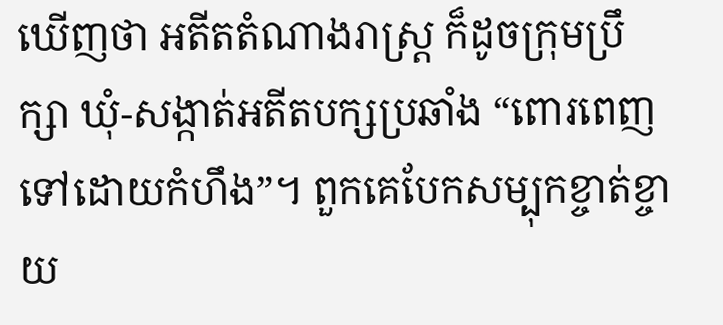ឃើញថា អតីតតំណាងរាស្ត្រ ក៏ដូចក្រុមប្រឹក្សា ឃុំ-សង្កាត់អតីតបក្សប្រឆាំង “ពោរពេញទៅដោយកំហឹង”។ ពួកគេបែកសម្បុកខ្ចាត់ខ្ចាយ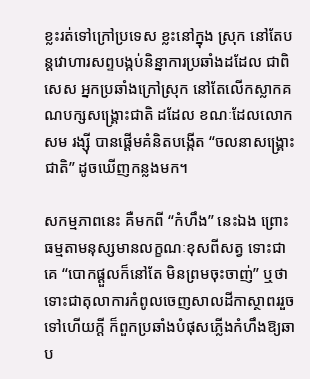ខ្លះរត់ទៅក្រៅប្រទេស ខ្លះនៅក្នុង ស្រុក នៅតែបន្តវោហារសព្ទបង្កប់និន្នាការប្រឆាំងដដែល ជាពិសេស អ្នកប្រឆាំងក្រៅស្រុក នៅតែលើកស្លាកគណបក្សសង្គ្រោះជាតិ ដដែល ខណៈដែលលោកសម រង្ស៊ី បានផ្តើមគំនិតបង្កើត “ចលនាសង្គ្រោះជាតិ” ដូចឃើញកន្លងមក។

សកម្មភាពនេះ គឺមកពី “កំហឹង” នេះឯង ព្រោះធម្មតាមនុស្សមានលក្ខណៈខុសពីសត្វ ទោះជាគេ “បោកផ្តួលក៏នៅតែ មិនព្រមចុះចាញ់” ឬថា ទោះជាតុលាការកំពូលចេញសាលដីកាស្ថាពររួចទៅហើយក្តី ក៏ពួកប្រឆាំងបំផុសភ្លើងកំហឹងឱ្យឆាប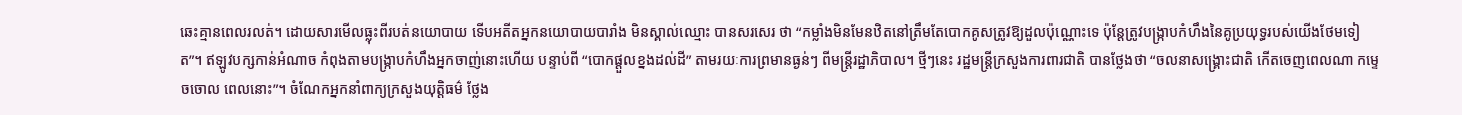ឆេះគ្មានពេលរលត់។ ដោយសារមើលធ្លុះពីរបត់នយោបាយ ទើបអតីតអ្នកនយោបាយបារាំង មិនស្គាល់ឈ្មោះ បានសរសេរ ថា “កម្លាំងមិនមែនឋិតនៅត្រឹមតែបោកគូសត្រូវឱ្យដួលប៉ុណ្ណោះទេ ប៉ុន្តែត្រូវបង្ក្រាបកំហឹងនៃគូប្រយុទ្ធរបស់យើងថែមទៀត”។ ឥឡូវបក្សកាន់អំណាច កំពុងតាមបង្ក្រាបកំហឹងអ្នកចាញ់នោះហើយ បន្ទាប់ពី “បោកផ្តួលខ្នងដល់ដី” តាមរយៈការព្រមានធ្ងន់ៗ ពីមន្ត្រីរដ្ឋាភិបាល។ ថ្មីៗនេះ រដ្ឋមន្ត្រីក្រសួងការពារជាតិ បានថ្លែងថា “ចលនាសង្គ្រោះជាតិ កើតចេញពេលណា កម្ទេចចោល ពេលនោះ”។ ចំណែកអ្នកនាំពាក្យក្រសួងយុត្តិធម៌ ថ្លែង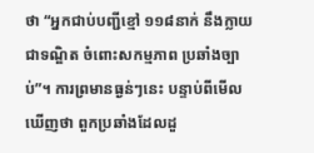ថា “អ្នកជាប់បញ្ជីខ្មៅ ១១៨នាក់ នឹងក្លាយជាទណ្ឌិត ចំពោះសកម្មភាព ប្រឆាំងច្បាប់”។ ការព្រមានធ្ងន់ៗនេះ បន្ទាប់ពីមើលឃើញថា ពួកប្រឆាំងដែលដួ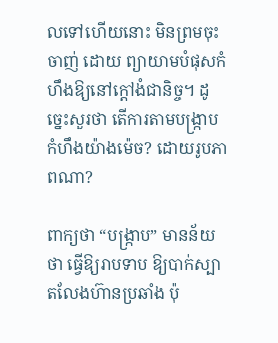លទៅហើយនោះ មិនព្រមចុះចាញ់ ដោយ ព្យាយាមបំផុសកំហឹងឱ្យនៅក្តៅងំជានិច្ច។ ដូច្នេះសួរថា តើការតាមបង្ក្រាបកំហឹងយ៉ាងម៉េច? ដោយរូបភាពណា?

ពាក្យថា “បង្ក្រាប” មានន័យថា ធ្វើឱ្យរាបទាប ឱ្យបាក់ស្បាតលែងហ៊ានប្រឆាំង ប៉ុ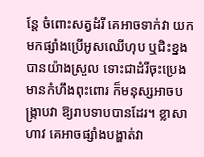ន្តែ ចំពោះសត្វដំរី គេអាចទាក់វា យកមកផ្សាំងប្រើអូសឈើហុប ឬជិះខ្នងបានយ៉ាងស្រួល ទោះជាដំរីចុះប្រេង មានកំហឹងពុះពោរ ក៏មនុស្សអាចបង្ក្រាបវា ឱ្យរាបទាបបានដែរ។ ខ្លាសាហាវ គេអាចផ្សាំងបង្ហាត់វា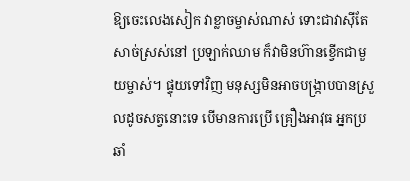ឱ្យចេះលេងសៀក វាខ្លាចម្ចាស់ណាស់ ទោះជាវាស៊ីតែសាច់ស្រស់នៅ ប្រឡាក់ឈាម ក៏វាមិនហ៊ានខ្វើកជាមួយម្ចាស់។ ផ្ទុយទៅវិញ មនុស្សមិនអាចបង្ក្រាបបានស្រួលដូចសត្វនោះទេ បើមានការប្រើ គ្រឿងអាវុធ អ្នកប្រឆាំ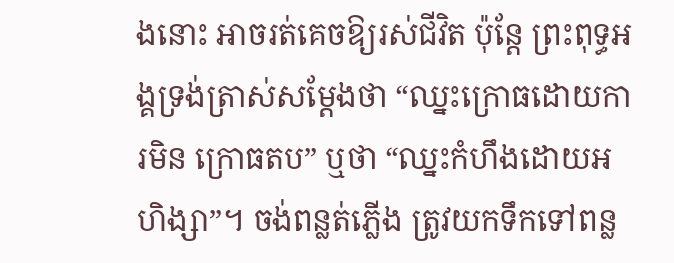ងនោះ អាចរត់គេចឱ្យរស់ជីវិត ប៉ុន្តែ ព្រះពុទ្ធអង្គទ្រង់ត្រាស់សម្តែងថា “ឈ្នះក្រោធដោយការមិន ក្រោធតប” ឬថា “ឈ្នះកំហឹងដោយអហិង្សា”។ ចង់ពន្លត់ភ្លើង ត្រូវយកទឹកទៅពន្ល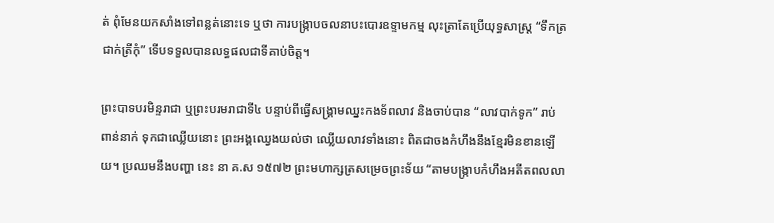ត់ ពុំមែនយកសាំងទៅពន្លត់នោះទេ ឬថា ការបង្ក្រាបចលនាបះបោរឧទ្ទាមកម្ម លុះត្រាតែប្រើយុទ្ធសាស្ត្រ “ទឹកត្រជាក់ត្រីកុំ” ទើបទទួលបានលទ្ធផលជាទីគាប់ចិត្ត។

ព្រះបាទបរមិន្ទរាជា ឬព្រះបរមរាជាទី៤ បន្ទាប់ពីធ្វើសង្គ្រាមឈ្នះកងទ័ពលាវ និងចាប់បាន “លាវបាក់ទូក” រាប់ពាន់នាក់ ទុកជាឈ្លើយនោះ ព្រះអង្គឈ្វេងយល់ថា ឈ្លើយលាវទាំងនោះ ពិតជាចងកំហឹងនឹងខ្មែរមិនខានឡើយ។ ប្រឈមនឹងបញ្ហា នេះ នា គ.ស ១៥៧២ ព្រះមហាក្សត្រសម្រេចព្រះទ័យ “តាមបង្ក្រាបកំហឹងអតីតពលលា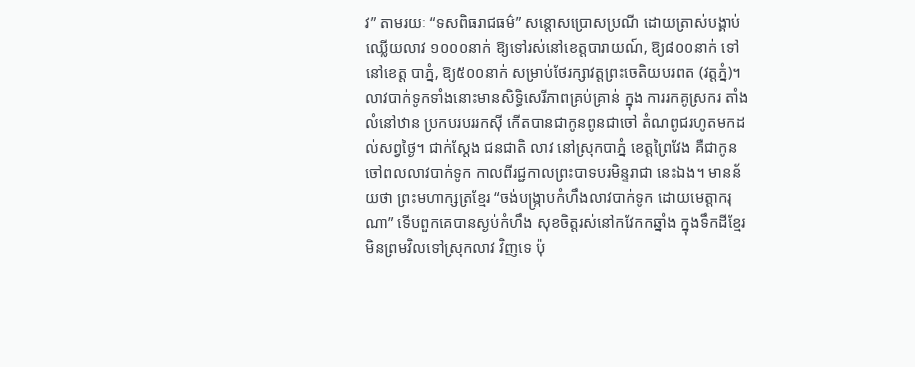វ” តាមរយៈ “ទសពិធរាជធម៌” សន្តោសប្រោសប្រណី ដោយត្រាស់បង្គាប់ឈ្លើយលាវ ១០០០នាក់ ឱ្យទៅរស់នៅខេត្តបារាយណ៍, ឱ្យ៨០០នាក់ ទៅនៅខេត្ត បាភ្នំ, ឱ្យ៥០០នាក់ សម្រាប់ថែរក្សាវត្តព្រះចេតិយបរពត (វត្តភ្នំ)។ លាវបាក់ទូកទាំងនោះមានសិទ្ធិសេរីភាពគ្រប់គ្រាន់ ក្នុង ការរកគូស្រករ តាំងលំនៅឋាន ប្រកបរបររកស៊ី កើតបានជាកូនពូនជាចៅ តំណពូជរហូតមកដល់សព្វថ្ងៃ។ ជាក់ស្តែង ជនជាតិ លាវ នៅស្រុកបាភ្នំ ខេត្តព្រៃវែង គឺជាកូនចៅពលលាវបាក់ទូក កាលពីរជ្ជកាលព្រះបាទបរមិន្ទរាជា នេះឯង។ មានន័យថា ព្រះមហាក្សត្រខ្មែរ “ចង់បង្ក្រាបកំហឹងលាវបាក់ទូក ដោយមេត្តាករុណា” ទើបពួកគេបានស្ងប់កំហឹង សុខចិត្តរស់នៅកវែកកឆ្នាំង ក្នុងទឹកដីខ្មែរ មិនព្រមវិលទៅស្រុកលាវ វិញទេ ប៉ុ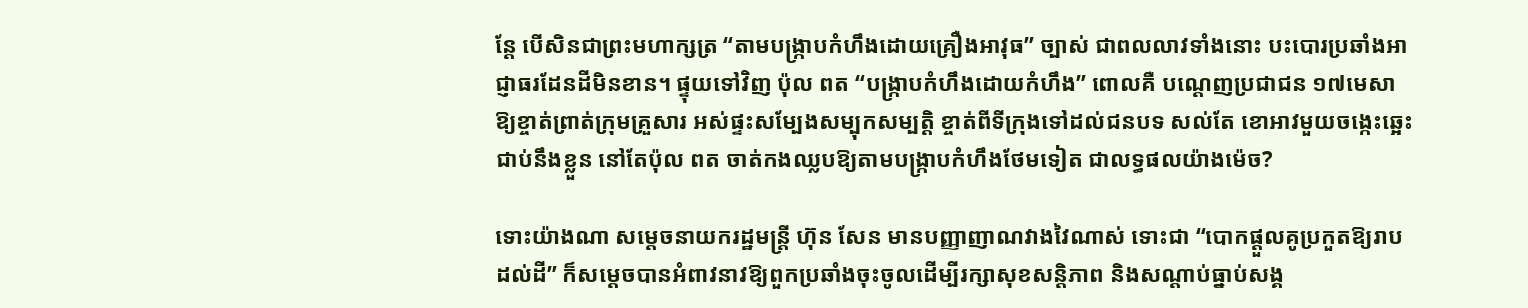ន្តែ បើសិនជាព្រះមហាក្សត្រ “តាមបង្ក្រាបកំហឹងដោយគ្រឿងអាវុធ” ច្បាស់ ជាពលលាវទាំងនោះ បះបោរប្រឆាំងអាជ្ញាធរដែនដីមិនខាន។ ផ្ទុយទៅវិញ ប៉ុល ពត “បង្ក្រាបកំហឹងដោយកំហឹង” ពោលគឺ បណ្តេញប្រជាជន ១៧មេសា ឱ្យខ្ចាត់ព្រាត់ក្រុមគ្រួសារ អស់ផ្ទះសម្បែងសម្បុកសម្បត្តិ ខ្ចាត់ពីទីក្រុងទៅដល់ជនបទ សល់តែ ខោអាវមួយចង្កេះឆ្អេះជាប់នឹងខ្លួន នៅតែប៉ុល ពត ចាត់កងឈ្លបឱ្យតាមបង្ក្រាបកំហឹងថែមទៀត ជាលទ្ធផលយ៉ាងម៉េច?

ទោះយ៉ាងណា សម្តេចនាយករដ្ឋមន្ត្រី ហ៊ុន សែន មានបញ្ញាញាណវាងវៃណាស់ ទោះជា “បោកផ្តួលគូប្រកួតឱ្យរាបដល់ដី” ក៏សម្តេចបានអំពាវនាវឱ្យពួកប្រឆាំងចុះចូលដើម្បីរក្សាសុខសន្តិភាព និងសណ្តាប់ធ្នាប់សង្គ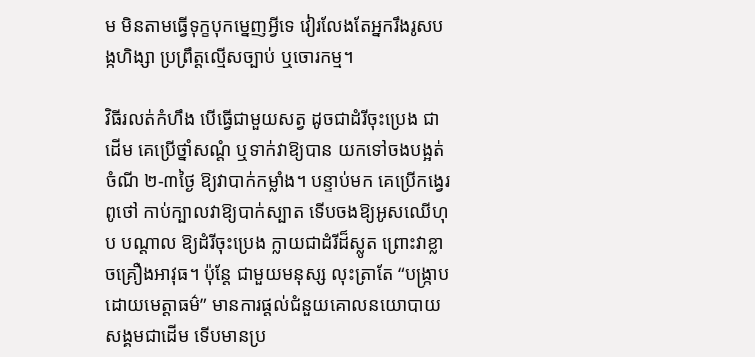ម មិនតាមធ្វើទុក្ខបុកម្នេញអ្វីទេ វៀរលែងតែអ្នករឹងរូសបង្កហិង្សា ប្រព្រឹត្តល្មើសច្បាប់ ឬចោរកម្ម។

វិធីរលត់កំហឹង បើធ្វើជាមួយសត្វ ដូចជាដំរីចុះប្រេង ជាដើម គេប្រើថ្នាំសណ្តំ ឬទាក់វាឱ្យបាន យកទៅចងបង្អត់ចំណី ២-៣ថ្ងៃ ឱ្យវាបាក់កម្លាំង។ បន្ទាប់មក គេប្រើកង្វេរ ពូថៅ កាប់ក្បាលវាឱ្យបាក់ស្បាត ទើបចងឱ្យអូសឈើហុប បណ្តាល ឱ្យដំរីចុះប្រេង ក្លាយជាដំរីដ៏ស្លូត ព្រោះវាខ្លាចគ្រឿងអាវុធ។ ប៉ុន្តែ ជាមួយមនុស្ស លុះត្រាតែ “បង្ក្រាបដោយមេត្តាធម៌” មានការផ្តល់ជំនួយគោលនយោបាយសង្គមជាដើម ទើបមានប្រ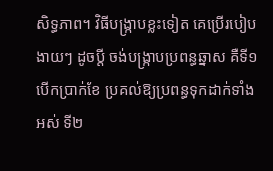សិទ្ធភាព។ វិធីបង្ក្រាបខ្លះទៀត គេប្រើរបៀបងាយៗ ដូចប្តី ចង់បង្ក្រាបប្រពន្ធឆ្នាស គឺទី១ បើកប្រាក់ខែ ប្រគល់ឱ្យប្រពន្ធទុកដាក់ទាំងអស់ ទី២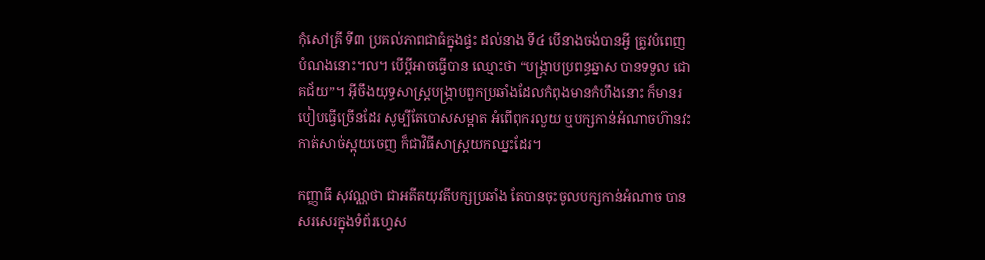កុំសៅគ្រី ទី៣ ប្រគល់ភាពជាធំក្នុងផ្ទះ ដល់នាង ទី៤ បើនាងចង់បានអ្វី ត្រូវបំពេញបំណងនោះ៘ បើប្តីអាចធ្វើបាន ឈ្មោះថា “បង្ក្រាបប្រពន្ធឆ្នាស បានទទួល ជោគជ័យ”។ អ៊ីចឹងយុទ្ធសាស្ត្របង្ក្រាបពួកប្រឆាំងដែលកំពុងមានកំហឹងនោះ ក៏មានរបៀបធ្វើច្រើនដែរ សូម្បីតែបោសសម្អាត អំពើពុករលួយ ឬបក្សកាន់អំណាចហ៊ានវះកាត់សាច់ស្អុយចេញ ក៏ជាវិធីសាស្ត្រយកឈ្នះដែរ។

កញ្ញាធី សុវណ្ណថា ជាអតីតយុវតីបក្សប្រឆាំង តែបានចុះចូលបក្សកាន់អំណាច បានសរសេរក្នុងទំព័រហ្វេស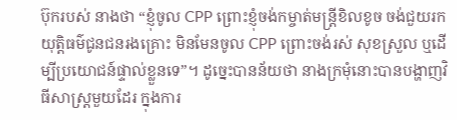ប៊ុករបស់ នាងថា “ខ្ញុំចូល CPP ព្រោះខ្ញុំចង់កម្ចាត់មន្ត្រីខិលខូច ចង់ជួយរកយុត្តិធម៌ជូនជនរងគ្រោះ មិនមែនចូល CPP ព្រោះចង់រស់ សុខស្រួល ឬដើម្បីប្រយោជន៍ផ្ទាល់ខ្លួនទេ”។ ដូច្នេះបានន័យថា នាងក្រមុំនោះបានបង្ហាញវិធីសាស្ត្រមួយដែរ ក្នុងការ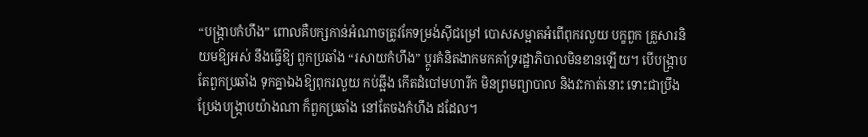“បង្ក្រាបកំហឹង” ពោលគឺបក្សកាន់អំណាចត្រូវកែទម្រង់ស៊ីជម្រៅ បោសសម្អាតអំពើពុករលួយ បក្ខពួក គ្រួសារនិយមឱ្យអស់ នឹងធ្វើឱ្យ ពួកប្រឆាំង “រសាយកំហឹង” ប្តូរគំនិតងាកមកគាំទ្ររដ្ឋាភិបាលមិនខានឡើយ។ បើបង្ក្រាបតែពួកប្រឆាំង ទុកគ្នាឯងឱ្យពុករលួយ កប់ឆ្អឹង កើតដំបៅមហារីក មិនព្រមព្យាបាល និងវះកាត់នោះ ទោះជាប្រឹងប្រែងបង្ក្រាបយ៉ាងណា ក៏ពួកប្រឆាំង នៅតែចងកំហឹង ដដែល។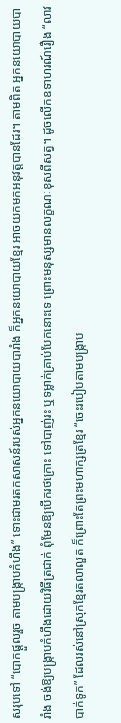សរុបទៅ “បោកផ្តួលរួច តាមបង្ក្រាបកំហឹង” ទោះជាមរតកសាសន៍របស់អ្នកនយោបាយបារាំង ក៏អ្នកនយោបាយខ្មែរ អាចយកមកអនុវត្តបានដែរ។ តាមពិត អ្នកនយោបាយបារាំង ចង់ឱ្យបង្ក្រាបកំហឹងដោយវិធីត្រជាក់ ពុំមែនឱ្យបើករថក្រោះ ទៅបាញ់រះ ឬទម្លាក់គ្រាប់បែកនោះទេ ព្រោះមនុស្សមានលក្ខណៈខុសពីសត្វ។ ដូចលើកឧទាហរណ៍រឿង “លាវបាក់ទូក” ដែលរស់នៅស្រុកខ្មែរតលាលួត ក៏ព្រោះតែព្រះមហាក្សត្រខ្មែរ “ចេះរបៀបតាមបង្ក្រាប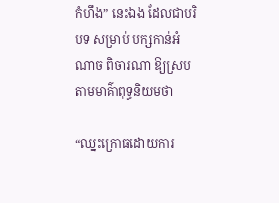កំហឹង” នេះឯង ដែលជាបរិបទ សម្រាប់ បក្សកាន់អំណាច ពិចារណា ឱ្យស្របតាមមាគ៌ាពុទ្ធនិយមថា

“ឈ្នះក្រោធដោយការ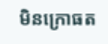មិនក្រោធត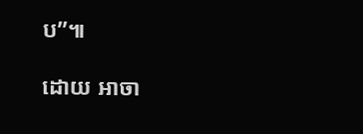ប”៕

ដោយ អាចា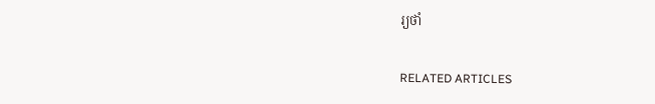រ្យថាំ

RELATED ARTICLES